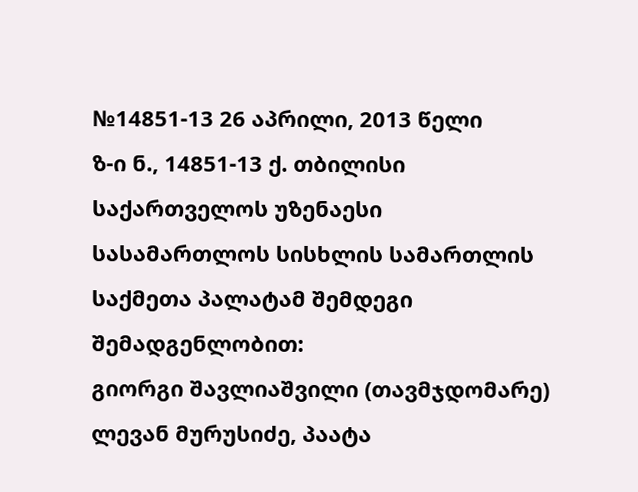№14851-13 26 აპრილი, 2013 წელი
ზ-ი ნ., 14851-13 ქ. თბილისი
საქართველოს უზენაესი სასამართლოს სისხლის სამართლის საქმეთა პალატამ შემდეგი შემადგენლობით:
გიორგი შავლიაშვილი (თავმჯდომარე)
ლევან მურუსიძე, პაატა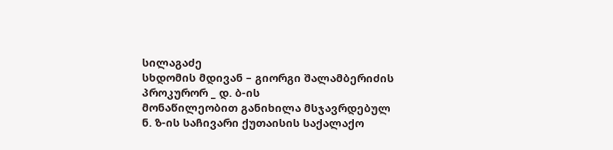სილაგაძე
სხდომის მდივან – გიორგი შალამბერიძის
პროკურორ _ დ. ბ-ის
მონაწილეობით განიხილა მსჯავრდებულ ნ. ზ-ის საჩივარი ქუთაისის საქალაქო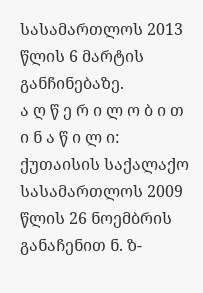სასამართლოს 2013 წლის 6 მარტის განჩინებაზე.
ა ღ წ ე რ ი ლ ო ბ ი თ ი ნ ა წ ი ლ ი:
ქუთაისის საქალაქო სასამართლოს 2009 წლის 26 ნოემბრის განაჩენით ნ. ზ-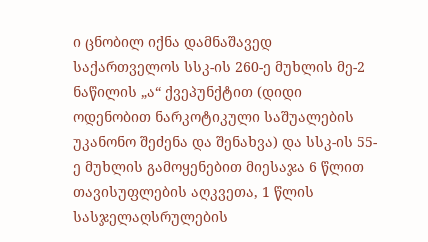ი ცნობილ იქნა დამნაშავედ საქართველოს სსკ-ის 260-ე მუხლის მე-2 ნაწილის „ა“ ქვეპუნქტით (დიდი ოდენობით ნარკოტიკული საშუალების უკანონო შეძენა და შენახვა) და სსკ-ის 55-ე მუხლის გამოყენებით მიესაჯა 6 წლით თავისუფლების აღკვეთა, 1 წლის სასჯელაღსრულების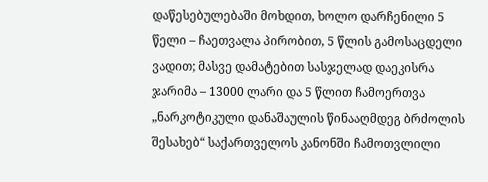დაწესებულებაში მოხდით, ხოლო დარჩენილი 5 წელი – ჩაეთვალა პირობით, 5 წლის გამოსაცდელი ვადით; მასვე დამატებით სასჯელად დაეკისრა ჯარიმა – 13000 ლარი და 5 წლით ჩამოერთვა „ნარკოტიკული დანაშაულის წინააღმდეგ ბრძოლის შესახებ“ საქართველოს კანონში ჩამოთვლილი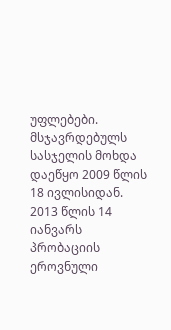უფლებები. მსჯავრდებულს სასჯელის მოხდა დაეწყო 2009 წლის 18 ივლისიდან.
2013 წლის 14 იანვარს პრობაციის ეროვნული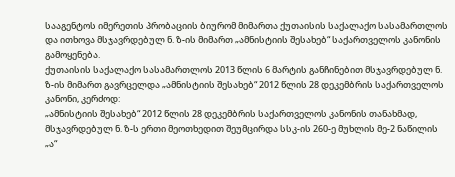სააგენტოს იმერეთის პრობაციის ბიურომ მიმართა ქუთაისის საქალაქო სასამართლოს და ითხოვა მსჯავრდებულ ნ. ზ-ის მიმართ „ამნისტიის შესახებ“ საქართველოს კანონის გამოყენება.
ქუთაისის საქალაქო სასამართლოს 2013 წლის 6 მარტის განჩინებით მსჯავრდებულ ნ. ზ-ის მიმართ გავრცელდა „ამნისტიის შესახებ“ 2012 წლის 28 დეკემბრის საქართველოს კანონი, კერძოდ:
„ამნისტიის შესახებ“ 2012 წლის 28 დეკემბრის საქართველოს კანონის თანახმად, მსჯავრდებულ ნ. ზ-ს ერთი მეოთხედით შეუმცირდა სსკ-ის 260-ე მუხლის მე-2 ნაწილის „ა“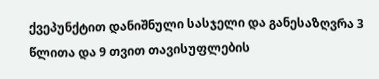ქვეპუნქტით დანიშნული სასჯელი და განესაზღვრა 3 წლითა და 9 თვით თავისუფლების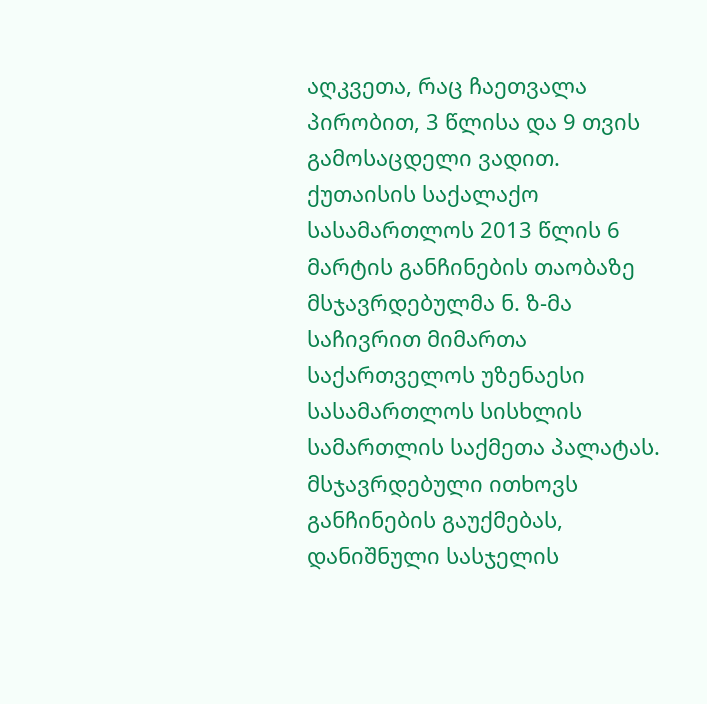აღკვეთა, რაც ჩაეთვალა პირობით, 3 წლისა და 9 თვის გამოსაცდელი ვადით.
ქუთაისის საქალაქო სასამართლოს 2013 წლის 6 მარტის განჩინების თაობაზე მსჯავრდებულმა ნ. ზ-მა საჩივრით მიმართა საქართველოს უზენაესი სასამართლოს სისხლის სამართლის საქმეთა პალატას. მსჯავრდებული ითხოვს განჩინების გაუქმებას, დანიშნული სასჯელის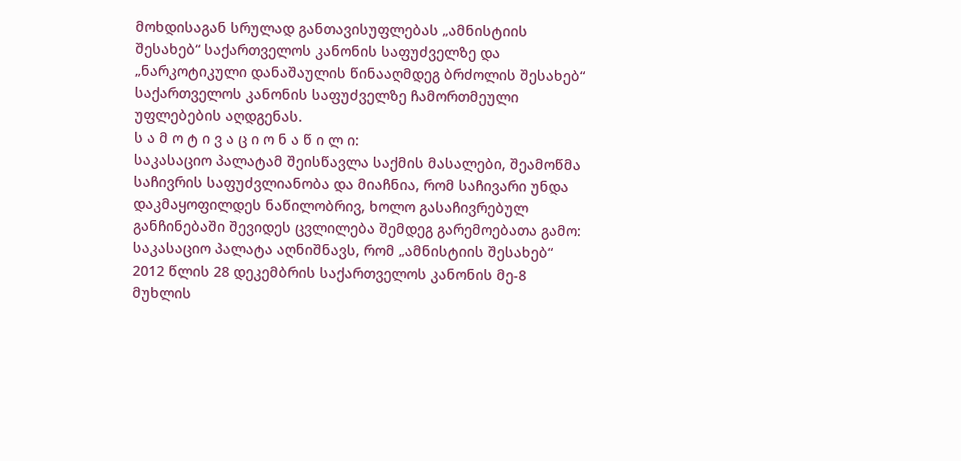მოხდისაგან სრულად განთავისუფლებას „ამნისტიის შესახებ“ საქართველოს კანონის საფუძველზე და „ნარკოტიკული დანაშაულის წინააღმდეგ ბრძოლის შესახებ“ საქართველოს კანონის საფუძველზე ჩამორთმეული უფლებების აღდგენას.
ს ა მ ო ტ ი ვ ა ც ი ო ნ ა წ ი ლ ი:
საკასაციო პალატამ შეისწავლა საქმის მასალები, შეამოწმა საჩივრის საფუძვლიანობა და მიაჩნია, რომ საჩივარი უნდა დაკმაყოფილდეს ნაწილობრივ, ხოლო გასაჩივრებულ განჩინებაში შევიდეს ცვლილება შემდეგ გარემოებათა გამო:
საკასაციო პალატა აღნიშნავს, რომ „ამნისტიის შესახებ“ 2012 წლის 28 დეკემბრის საქართველოს კანონის მე-8 მუხლის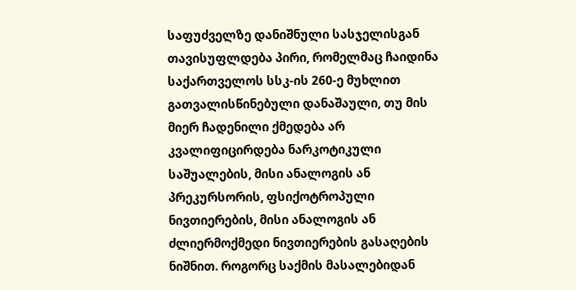საფუძველზე დანიშნული სასჯელისგან თავისუფლდება პირი, რომელმაც ჩაიდინა საქართველოს სსკ-ის 260-ე მუხლით გათვალისწინებული დანაშაული, თუ მის მიერ ჩადენილი ქმედება არ კვალიფიცირდება ნარკოტიკული საშუალების, მისი ანალოგის ან პრეკურსორის, ფსიქოტროპული ნივთიერების, მისი ანალოგის ან ძლიერმოქმედი ნივთიერების გასაღების ნიშნით. როგორც საქმის მასალებიდან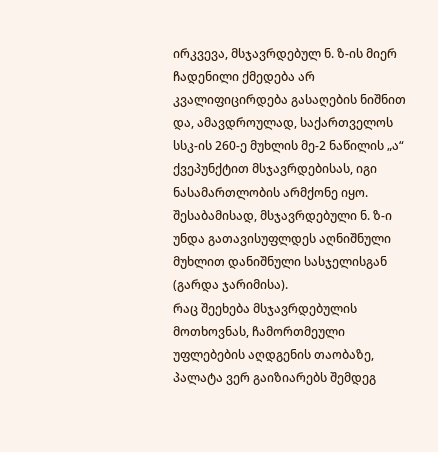ირკვევა, მსჯავრდებულ ნ. ზ-ის მიერ ჩადენილი ქმედება არ კვალიფიცირდება გასაღების ნიშნით და, ამავდროულად, საქართველოს სსკ-ის 260-ე მუხლის მე-2 ნაწილის „ა“ ქვეპუნქტით მსჯავრდებისას, იგი ნასამართლობის არმქონე იყო. შესაბამისად, მსჯავრდებული ნ. ზ-ი უნდა გათავისუფლდეს აღნიშნული მუხლით დანიშნული სასჯელისგან (გარდა ჯარიმისა).
რაც შეეხება მსჯავრდებულის მოთხოვნას, ჩამორთმეული უფლებების აღდგენის თაობაზე, პალატა ვერ გაიზიარებს შემდეგ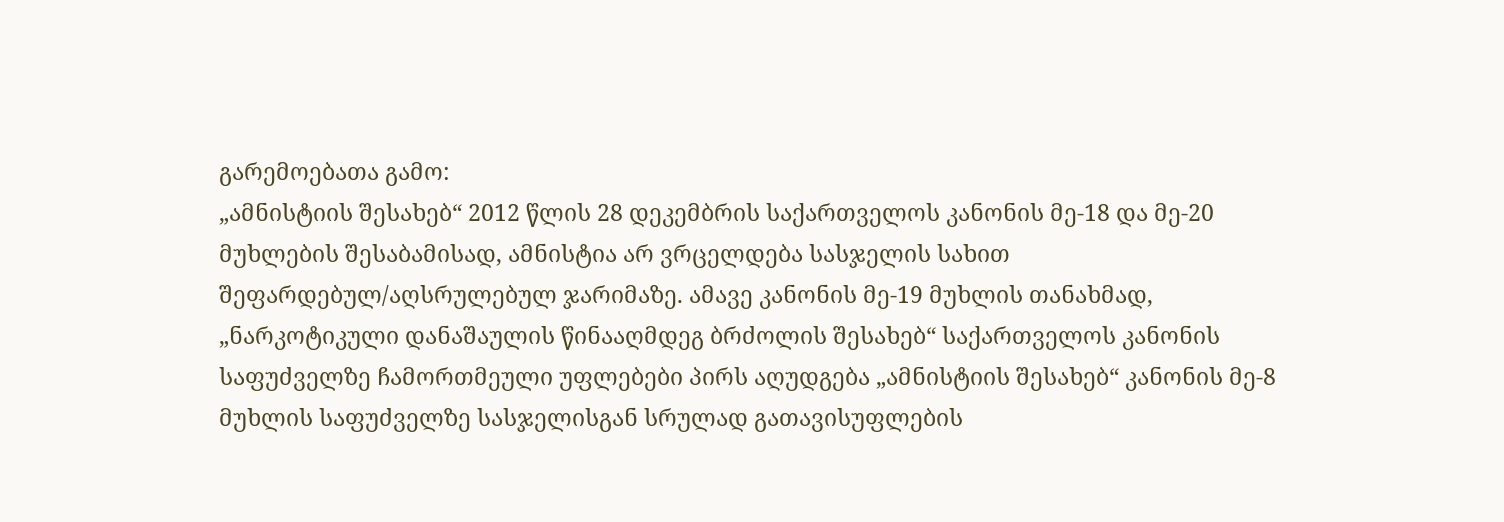გარემოებათა გამო:
„ამნისტიის შესახებ“ 2012 წლის 28 დეკემბრის საქართველოს კანონის მე-18 და მე-20 მუხლების შესაბამისად, ამნისტია არ ვრცელდება სასჯელის სახით შეფარდებულ/აღსრულებულ ჯარიმაზე. ამავე კანონის მე-19 მუხლის თანახმად, „ნარკოტიკული დანაშაულის წინააღმდეგ ბრძოლის შესახებ“ საქართველოს კანონის საფუძველზე ჩამორთმეული უფლებები პირს აღუდგება „ამნისტიის შესახებ“ კანონის მე-8 მუხლის საფუძველზე სასჯელისგან სრულად გათავისუფლების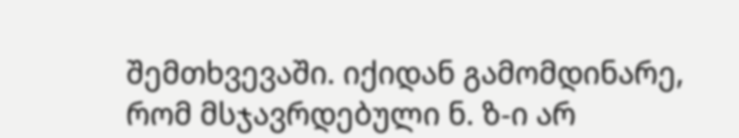შემთხვევაში. იქიდან გამომდინარე, რომ მსჯავრდებული ნ. ზ-ი არ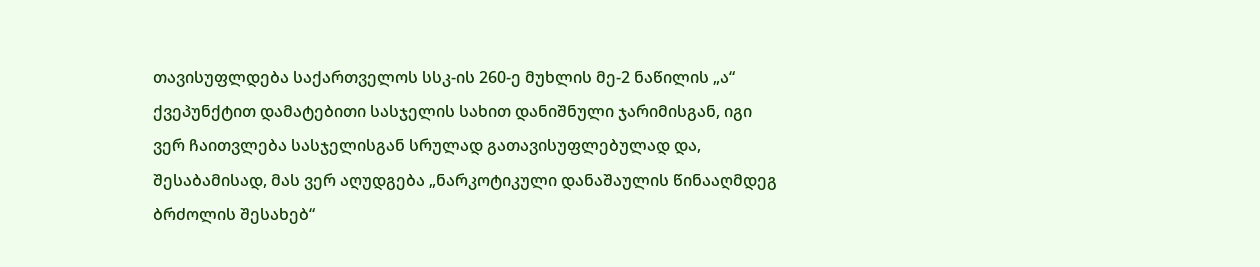თავისუფლდება საქართველოს სსკ-ის 260-ე მუხლის მე-2 ნაწილის „ა“ ქვეპუნქტით დამატებითი სასჯელის სახით დანიშნული ჯარიმისგან, იგი ვერ ჩაითვლება სასჯელისგან სრულად გათავისუფლებულად და, შესაბამისად, მას ვერ აღუდგება „ნარკოტიკული დანაშაულის წინააღმდეგ ბრძოლის შესახებ“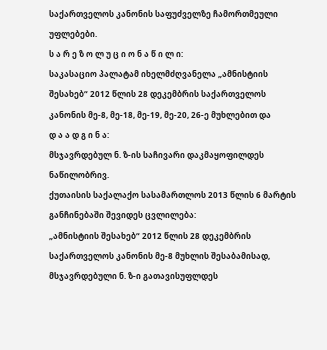საქართველოს კანონის საფუძველზე ჩამორთმეული უფლებები.
ს ა რ ე ზ ო ლ უ ც ი ო ნ ა წ ი ლ ი:
საკასაციო პალატამ იხელმძღვანელა „ამნისტიის შესახებ“ 2012 წლის 28 დეკემბრის საქართველოს კანონის მე-8, მე-18, მე-19, მე-20, 26-ე მუხლებით და
დ ა ა დ გ ი ნ ა:
მსჯავრდებულ ნ. ზ-ის საჩივარი დაკმაყოფილდეს ნაწილობრივ.
ქუთაისის საქალაქო სასამართლოს 2013 წლის 6 მარტის განჩინებაში შევიდეს ცვლილება:
„ამნისტიის შესახებ“ 2012 წლის 28 დეკემბრის საქართველოს კანონის მე-8 მუხლის შესაბამისად, მსჯავრდებული ნ. ზ-ი გათავისუფლდეს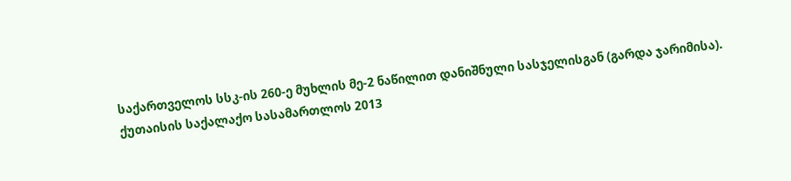საქართველოს სსკ-ის 260-ე მუხლის მე-2 ნაწილით დანიშნული სასჯელისგან (გარდა ჯარიმისა).
ქუთაისის საქალაქო სასამართლოს 2013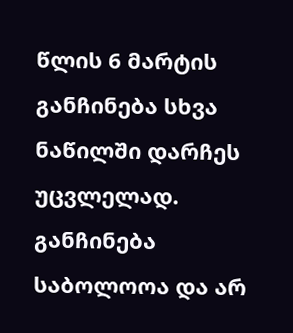წლის 6 მარტის განჩინება სხვა ნაწილში დარჩეს უცვლელად.
განჩინება საბოლოოა და არ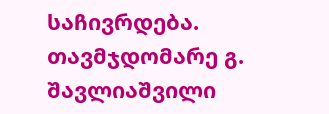საჩივრდება.
თავმჯდომარე გ. შავლიაშვილი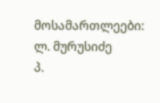მოსამართლეები: ლ. მურუსიძე
პ.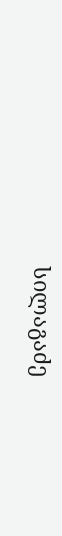სილაგაძე